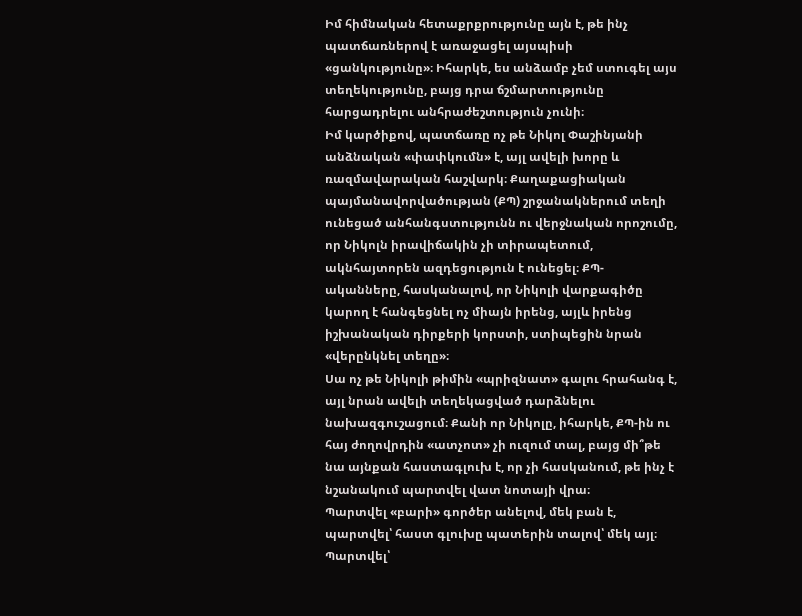Իմ հիմնական հետաքրքրությունը այն է, թե ինչ պատճառներով է առաջացել այսպիսի «ցանկությունը»։ Իհարկե, ես անձամբ չեմ ստուգել այս տեղեկությունը, բայց դրա ճշմարտությունը հարցադրելու անհրաժեշտություն չունի։
Իմ կարծիքով, պատճառը ոչ թե Նիկոլ Փաշինյանի անձնական «փափկումն» է, այլ ավելի խորը և ռազմավարական հաշվարկ։ Քաղաքացիական պայմանավորվածության (ՔՊ) շրջանակներում տեղի ունեցած անհանգստությունն ու վերջնական որոշումը, որ Նիկոլն իրավիճակին չի տիրապետում, ակնհայտորեն ազդեցություն է ունեցել։ ՔՊ-ականները, հասկանալով, որ Նիկոլի վարքագիծը կարող է հանգեցնել ոչ միայն իրենց, այլև իրենց իշխանական դիրքերի կորստի, ստիպեցին նրան «վերընկնել տեղը»։
Սա ոչ թե Նիկոլի թիմին «պրիզնատ» գալու հրահանգ է, այլ նրան ավելի տեղեկացված դարձնելու նախազգուշացում։ Քանի որ Նիկոլը, իհարկե, ՔՊ-ին ու հայ ժողովրդին «ատչոտ» չի ուզում տալ, բայց մի՞թե նա այնքան հաստագլուխ է, որ չի հասկանում, թե ինչ է նշանակում պարտվել վատ նոտայի վրա։
Պարտվել «բարի» գործեր անելով, մեկ բան է, պարտվել՝ հաստ գլուխը պատերին տալով՝ մեկ այլ։ Պարտվել՝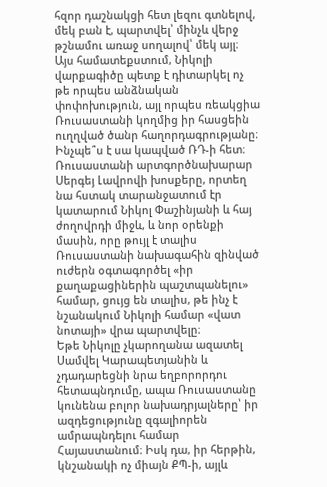հզոր դաշնակցի հետ լեզու գտնելով, մեկ բան է, պարտվել՝ մինչև վերջ թշնամու առաջ սողալով՝ մեկ այլ։
Այս համատեքստում, Նիկոլի վարքագիծը պետք է դիտարկել ոչ թե որպես անձնական փոփոխություն, այլ որպես ռեակցիա Ռուսաստանի կողմից իր հասցեին ուղղված ծանր հաղորդագրությանը։
Ինչպե՞ս է սա կապված ՌԴ-ի հետ։ Ռուսաստանի արտգործնախարար Սերգեյ Լավրովի խոսքերը, որտեղ նա հստակ տարանջատում էր կատարում Նիկոլ Փաշինյանի և հայ ժողովրդի միջև, և նոր օրենքի մասին, որը թույլ է տալիս Ռուսաստանի նախագահին զինված ուժերն օգտագործել «իր քաղաքացիներին պաշտպանելու» համար, ցույց են տալիս, թե ինչ է նշանակում Նիկոլի համար «վատ նոտայի» վրա պարտվելը։
Եթե Նիկոլը չկարողանա ազատել Սամվել Կարապետյանին և չդադարեցնի նրա եղբորորդու հետապնդումը, ապա Ռուսաստանը կունենա բոլոր նախադրյալները՝ իր ազդեցությունը զգալիորեն ամրապնդելու համար Հայաստանում։ Իսկ դա, իր հերթին, կնշանակի ոչ միայն ՔՊ-ի, այլև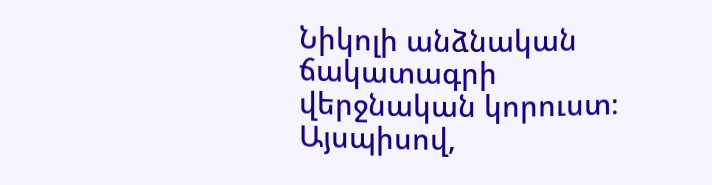Նիկոլի անձնական ճակատագրի վերջնական կորուստ։
Այսպիսով,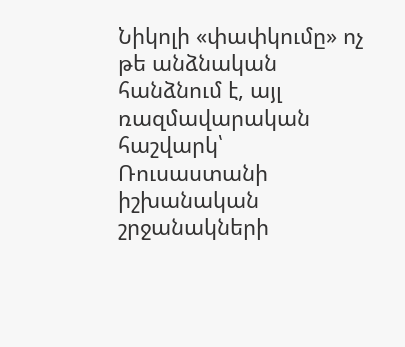Նիկոլի «փափկումը» ոչ թե անձնական հանձնում է, այլ ռազմավարական հաշվարկ՝ Ռուսաստանի իշխանական շրջանակների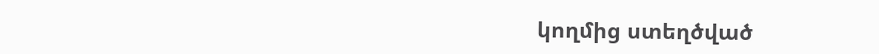կողմից ստեղծված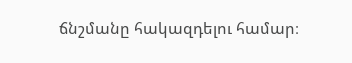ճնշմանը հակազդելու համար։